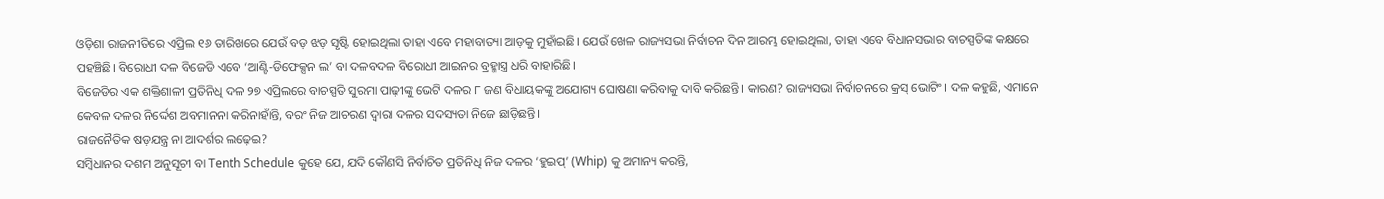ଓଡ଼ିଶା ରାଜନୀତିରେ ଏପ୍ରିଲ ୧୬ ତାରିଖରେ ଯେଉଁ ବଡ଼ ଝଡ଼ ସୃଷ୍ଟି ହୋଇଥିଲା ତାହା ଏବେ ମହାବାତ୍ୟା ଆଡ଼କୁ ମୁହାଁଇଛି। ଯେଉଁ ଖେଳ ରାଜ୍ୟସଭା ନିର୍ବାଚନ ଦିନ ଆରମ୍ଭ ହୋଇଥିଲା, ତାହା ଏବେ ବିଧାନସଭାର ବାଚସ୍ପତିଙ୍କ କକ୍ଷରେ ପହଞ୍ଚିଛି। ବିରୋଧୀ ଦଳ ବିଜେଡି ଏବେ ‘ଆଣ୍ଟି-ଡିଫେକ୍ସନ ଲ’ ବା ଦଳବଦଳ ବିରୋଧୀ ଆଇନର ବ୍ରହ୍ମାସ୍ତ୍ର ଧରି ବାହାରିଛି।
ବିଜେଡିର ଏକ ଶକ୍ତିଶାଳୀ ପ୍ରତିନିଧି ଦଳ ୨୭ ଏପ୍ରିଲରେ ବାଚସ୍ପତି ସୁରମା ପାଢ଼ୀଙ୍କୁ ଭେଟି ଦଳର ୮ ଜଣ ବିଧାୟକଙ୍କୁ ଅଯୋଗ୍ୟ ଘୋଷଣା କରିବାକୁ ଦାବି କରିଛନ୍ତି। କାରଣ? ରାଜ୍ୟସଭା ନିର୍ବାଚନରେ କ୍ରସ୍ ଭୋଟିଂ। ଦଳ କହୁଛି, ଏମାନେ କେବଳ ଦଳର ନିର୍ଦ୍ଦେଶ ଅବମାନନା କରିନାହାଁନ୍ତି, ବରଂ ନିଜ ଆଚରଣ ଦ୍ୱାରା ଦଳର ସଦସ୍ୟତା ନିଜେ ଛାଡ଼ିଛନ୍ତି।
ରାଜନୈତିକ ଷଡ଼ଯନ୍ତ୍ର ନା ଆଦର୍ଶର ଲଢ଼େଇ?
ସମ୍ବିଧାନର ଦଶମ ଅନୁସୂଚୀ ବା Tenth Schedule କୁହେ ଯେ, ଯଦି କୌଣସି ନିର୍ବାଚିତ ପ୍ରତିନିଧି ନିଜ ଦଳର ‘ହୁଇପ୍’ (Whip) କୁ ଅମାନ୍ୟ କରନ୍ତି,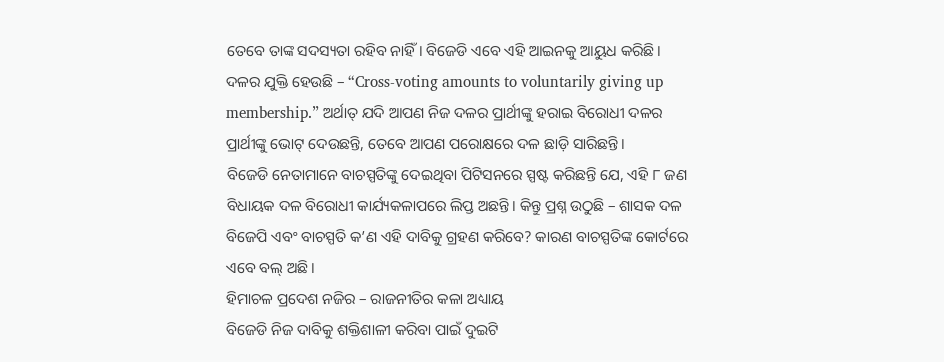ତେବେ ତାଙ୍କ ସଦସ୍ୟତା ରହିବ ନାହିଁ। ବିଜେଡି ଏବେ ଏହି ଆଇନକୁ ଆୟୁଧ କରିଛି। ଦଳର ଯୁକ୍ତି ହେଉଛି – “Cross-voting amounts to voluntarily giving up membership.” ଅର୍ଥାତ୍ ଯଦି ଆପଣ ନିଜ ଦଳର ପ୍ରାର୍ଥୀଙ୍କୁ ହରାଇ ବିରୋଧୀ ଦଳର ପ୍ରାର୍ଥୀଙ୍କୁ ଭୋଟ୍ ଦେଉଛନ୍ତି, ତେବେ ଆପଣ ପରୋକ୍ଷରେ ଦଳ ଛାଡ଼ି ସାରିଛନ୍ତି।
ବିଜେଡି ନେତାମାନେ ବାଚସ୍ପତିଙ୍କୁ ଦେଇଥିବା ପିଟିସନରେ ସ୍ପଷ୍ଟ କରିଛନ୍ତି ଯେ, ଏହି ୮ ଜଣ ବିଧାୟକ ଦଳ ବିରୋଧୀ କାର୍ଯ୍ୟକଳାପରେ ଲିପ୍ତ ଅଛନ୍ତି। କିନ୍ତୁ ପ୍ରଶ୍ନ ଉଠୁଛି – ଶାସକ ଦଳ ବିଜେପି ଏବଂ ବାଚସ୍ପତି କ’ଣ ଏହି ଦାବିକୁ ଗ୍ରହଣ କରିବେ? କାରଣ ବାଚସ୍ପତିଙ୍କ କୋର୍ଟରେ ଏବେ ବଲ୍ ଅଛି।
ହିମାଚଳ ପ୍ରଦେଶ ନଜିର – ରାଜନୀତିର କଳା ଅଧ୍ୟାୟ
ବିଜେଡି ନିଜ ଦାବିକୁ ଶକ୍ତିଶାଳୀ କରିବା ପାଇଁ ଦୁଇଟି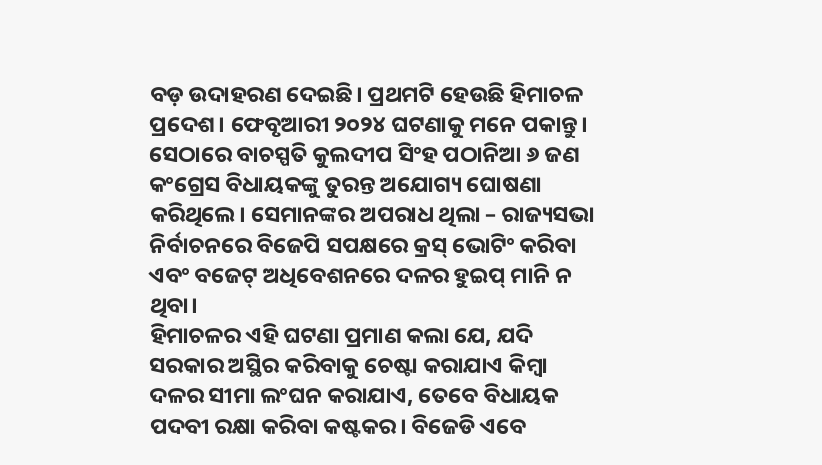ବଡ଼ ଉଦାହରଣ ଦେଇଛି। ପ୍ରଥମଟି ହେଉଛି ହିମାଚଳ ପ୍ରଦେଶ। ଫେବୃଆରୀ ୨୦୨୪ ଘଟଣାକୁ ମନେ ପକାନ୍ତୁ। ସେଠାରେ ବାଚସ୍ପତି କୁଲଦୀପ ସିଂହ ପଠାନିଆ ୬ ଜଣ କଂଗ୍ରେସ ବିଧାୟକଙ୍କୁ ତୁରନ୍ତ ଅଯୋଗ୍ୟ ଘୋଷଣା କରିଥିଲେ। ସେମାନଙ୍କର ଅପରାଧ ଥିଲା – ରାଜ୍ୟସଭା ନିର୍ବାଚନରେ ବିଜେପି ସପକ୍ଷରେ କ୍ରସ୍ ଭୋଟିଂ କରିବା ଏବଂ ବଜେଟ୍ ଅଧିବେଶନରେ ଦଳର ହୁଇପ୍ ମାନି ନ ଥିବା।
ହିମାଚଳର ଏହି ଘଟଣା ପ୍ରମାଣ କଲା ଯେ, ଯଦି ସରକାର ଅସ୍ଥିର କରିବାକୁ ଚେଷ୍ଟା କରାଯାଏ କିମ୍ବା ଦଳର ସୀମା ଲଂଘନ କରାଯାଏ, ତେବେ ବିଧାୟକ ପଦବୀ ରକ୍ଷା କରିବା କଷ୍ଟକର। ବିଜେଡି ଏବେ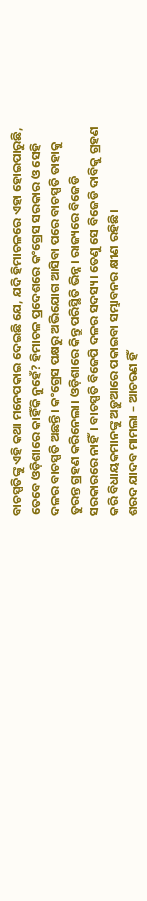ବାଚସ୍ପତିଙ୍କୁ ଏହି କଥା ମନେପକାଇ ଦେଇଛି ଯେ, ଯଦି ହିମାଚଳରେ ଏହା ହୋଇପାରୁଛି, ତେବେ ଓଡ଼ିଶାରେ କାହିଁକି ନୁହେଁ? ହିମାଚଳ ପ୍ରଦେଶରେ କଂଗ୍ରେସ ସରକାର ଓ ସେହି ଦଳର ବାଚସ୍ପତି ଅଛନ୍ତି। କଂଗ୍ରେସ ପକ୍ଷରୁ ଅଭିଯୋଗ ଆସିବା ପରେ ବାଚସ୍ପତି ତାହାକୁ ତୁରନ୍ତ ଗ୍ରହଣ କରିନେଲା। ଓଡ଼ିଶାରେ କିନ୍ତୁ ପରିସ୍ଥିତି ଭିନ୍ନ। ରାଜ୍ୟରେ ବିଜେଡି ସରକାରରେ ନାହିଁ। ବାଚସ୍ପତି ବିଜେପି ଦଳର ସଦସ୍ୟ। ତେଣୁ ସେ ବିଜେଡି ଦାବିକୁ ଗ୍ରହଣ କରି ବିଧାୟକମାନଙ୍କୁ ଅଡ଼ୁଆରେ ପକାଇବା ସମ୍ଭାବନର କ୍ଷୀଣ ରହିଛି।
ଶରଦ ଯାଦବ ମାମଲା – ଆଚରଣ ହିଁ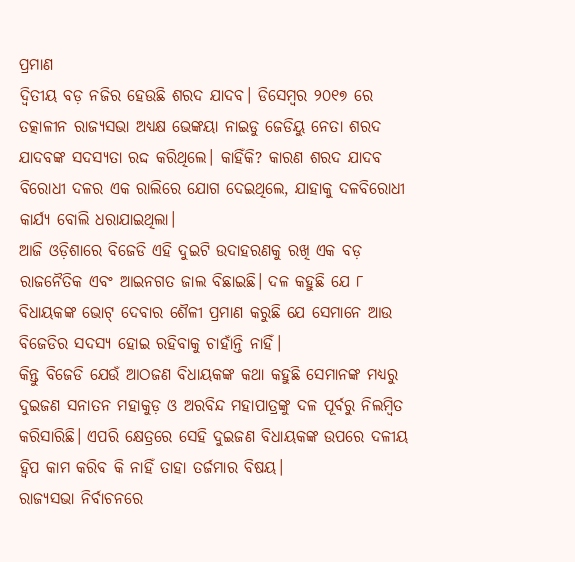ପ୍ରମାଣ
ଦ୍ୱିତୀୟ ବଡ଼ ନଜିର ହେଉଛି ଶରଦ ଯାଦବ। ଡିସେମ୍ବର ୨୦୧୭ ରେ ତତ୍କାଳୀନ ରାଜ୍ୟସଭା ଅଧ୍ୟକ୍ଷ ଭେଙ୍କୟା ନାଇଡୁ ଜେଡିୟୁ ନେତା ଶରଦ ଯାଦବଙ୍କ ସଦସ୍ୟତା ରଦ୍ଦ କରିଥିଲେ। କାହିଁକି? କାରଣ ଶରଦ ଯାଦବ ବିରୋଧୀ ଦଳର ଏକ ରାଲିରେ ଯୋଗ ଦେଇଥିଲେ, ଯାହାକୁ ଦଳବିରୋଧୀ କାର୍ଯ୍ୟ ବୋଲି ଧରାଯାଇଥିଲା।
ଆଜି ଓଡ଼ିଶାରେ ବିଜେଡି ଏହି ଦୁଇଟି ଉଦାହରଣକୁ ରଖି ଏକ ବଡ଼ ରାଜନୈତିକ ଏବଂ ଆଇନଗତ ଜାଲ ବିଛାଇଛି। ଦଳ କହୁଛି ଯେ ୮ ବିଧାୟକଙ୍କ ଭୋଟ୍ ଦେବାର ଶୈଳୀ ପ୍ରମାଣ କରୁଛି ଯେ ସେମାନେ ଆଉ ବିଜେଡିର ସଦସ୍ୟ ହୋଇ ରହିବାକୁ ଚାହାଁନ୍ତି ନାହିଁ।
କିନ୍ତୁ ବିଜେଡି ଯେଉଁ ଆଠଜଣ ବିଧାୟକଙ୍କ କଥା କହୁଛି ସେମାନଙ୍କ ମଧ୍ୟରୁ ଦୁଇଜଣ ସନାତନ ମହାକୁଡ଼ ଓ ଅରବିନ୍ଦ ମହାପାତ୍ରଙ୍କୁ ଦଳ ପୂର୍ବରୁ ନିଲମ୍ବିତ କରିସାରିଛି। ଏପରି କ୍ଷେତ୍ରରେ ସେହି ଦୁଇଜଣ ବିଧାୟକଙ୍କ ଉପରେ ଦଳୀୟ ହ୍ୱିପ କାମ କରିବ କି ନାହିଁ ତାହା ତର୍ଜମାର ବିଷୟ।
ରାଜ୍ୟସଭା ନିର୍ବାଚନରେ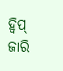ହ୍ୱିପ୍ ଜାରି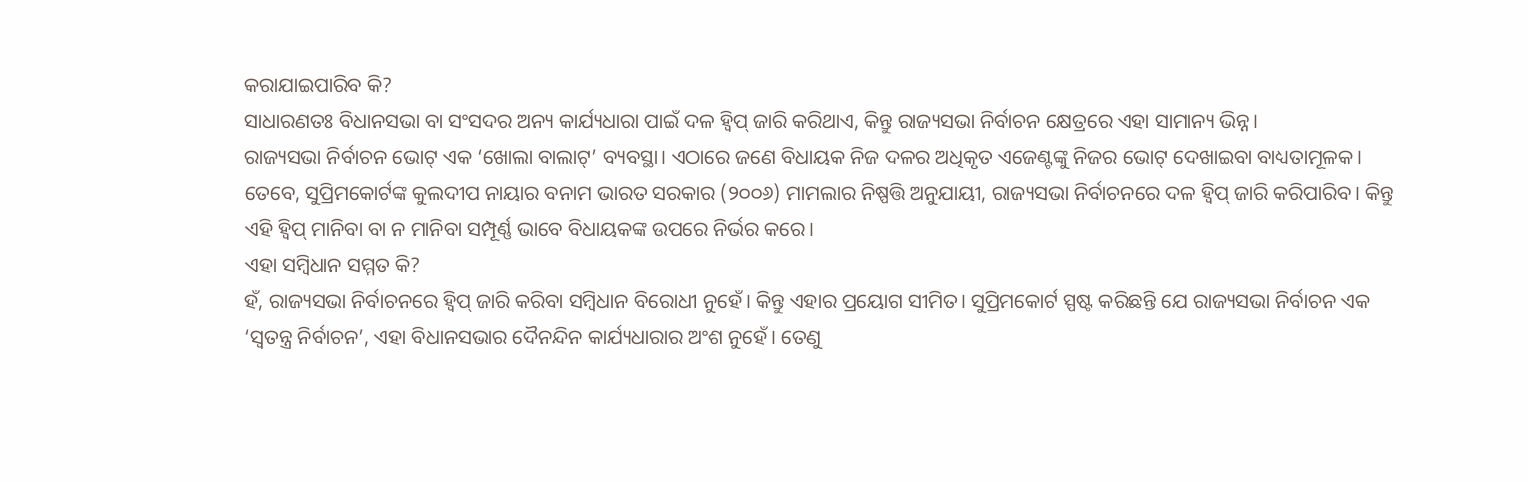କରାଯାଇପାରିବ କି?
ସାଧାରଣତଃ ବିଧାନସଭା ବା ସଂସଦର ଅନ୍ୟ କାର୍ଯ୍ୟଧାରା ପାଇଁ ଦଳ ହ୍ୱିପ୍ ଜାରି କରିଥାଏ, କିନ୍ତୁ ରାଜ୍ୟସଭା ନିର୍ବାଚନ କ୍ଷେତ୍ରରେ ଏହା ସାମାନ୍ୟ ଭିନ୍ନ।
ରାଜ୍ୟସଭା ନିର୍ବାଚନ ଭୋଟ୍ ଏକ ‘ଖୋଲା ବାଲାଟ୍’ ବ୍ୟବସ୍ଥା। ଏଠାରେ ଜଣେ ବିଧାୟକ ନିଜ ଦଳର ଅଧିକୃତ ଏଜେଣ୍ଟଙ୍କୁ ନିଜର ଭୋଟ୍ ଦେଖାଇବା ବାଧ୍ୟତାମୂଳକ।
ତେବେ, ସୁପ୍ରିମକୋର୍ଟଙ୍କ କୁଲଦୀପ ନାୟାର ବନାମ ଭାରତ ସରକାର (୨୦୦୬) ମାମଲାର ନିଷ୍ପତ୍ତି ଅନୁଯାୟୀ, ରାଜ୍ୟସଭା ନିର୍ବାଚନରେ ଦଳ ହ୍ୱିପ୍ ଜାରି କରିପାରିବ। କିନ୍ତୁ ଏହି ହ୍ୱିପ୍ ମାନିବା ବା ନ ମାନିବା ସମ୍ପୂର୍ଣ୍ଣ ଭାବେ ବିଧାୟକଙ୍କ ଉପରେ ନିର୍ଭର କରେ।
ଏହା ସମ୍ବିଧାନ ସମ୍ମତ କି?
ହଁ, ରାଜ୍ୟସଭା ନିର୍ବାଚନରେ ହ୍ୱିପ୍ ଜାରି କରିବା ସମ୍ବିଧାନ ବିରୋଧୀ ନୁହେଁ। କିନ୍ତୁ ଏହାର ପ୍ରୟୋଗ ସୀମିତ। ସୁପ୍ରିମକୋର୍ଟ ସ୍ପଷ୍ଟ କରିଛନ୍ତି ଯେ ରାଜ୍ୟସଭା ନିର୍ବାଚନ ଏକ ‘ସ୍ୱତନ୍ତ୍ର ନିର୍ବାଚନ’, ଏହା ବିଧାନସଭାର ଦୈନନ୍ଦିନ କାର୍ଯ୍ୟଧାରାର ଅଂଶ ନୁହେଁ। ତେଣୁ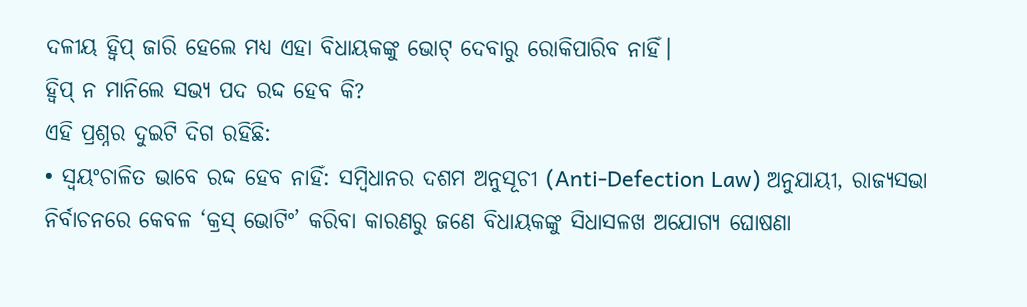ଦଳୀୟ ହ୍ୱିପ୍ ଜାରି ହେଲେ ମଧ୍ୟ ଏହା ବିଧାୟକଙ୍କୁ ଭୋଟ୍ ଦେବାରୁ ରୋକିପାରିବ ନାହିଁ।
ହ୍ୱିପ୍ ନ ମାନିଲେ ସଭ୍ୟ ପଦ ରଦ୍ଦ ହେବ କି?
ଏହି ପ୍ରଶ୍ନର ଦୁଇଟି ଦିଗ ରହିଛି:
• ସ୍ୱୟଂଚାଳିତ ଭାବେ ରଦ୍ଦ ହେବ ନାହିଁ: ସମ୍ବିଧାନର ଦଶମ ଅନୁସୂଚୀ (Anti-Defection Law) ଅନୁଯାୟୀ, ରାଜ୍ୟସଭା ନିର୍ବାଚନରେ କେବଳ ‘କ୍ରସ୍ ଭୋଟିଂ’ କରିବା କାରଣରୁ ଜଣେ ବିଧାୟକଙ୍କୁ ସିଧାସଳଖ ଅଯୋଗ୍ୟ ଘୋଷଣା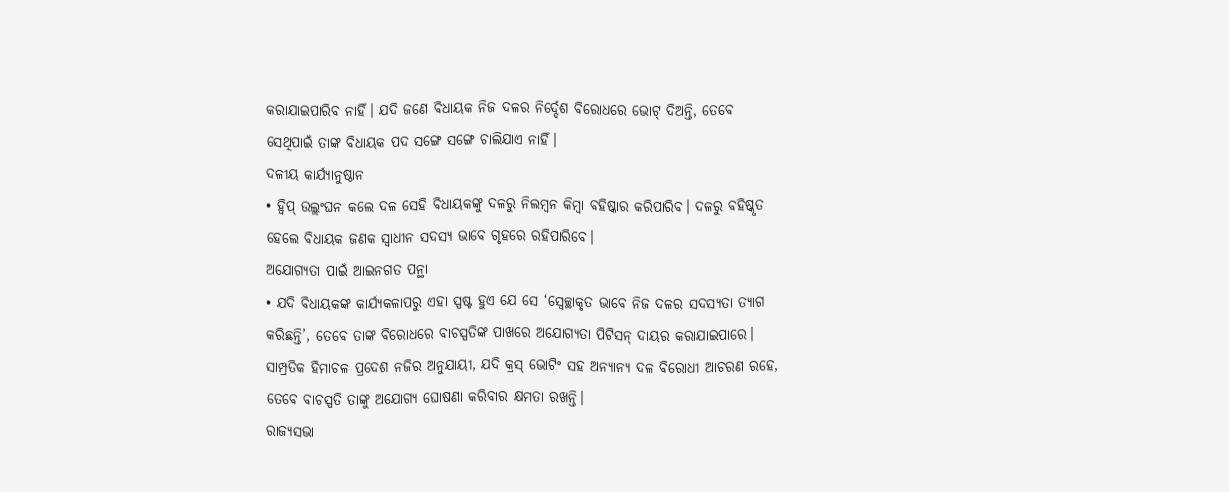କରାଯାଇପାରିବ ନାହିଁ। ଯଦି ଜଣେ ବିଧାୟକ ନିଜ ଦଳର ନିର୍ଦ୍ଦେଶ ବିରୋଧରେ ଭୋଟ୍ ଦିଅନ୍ତି, ତେବେ ସେଥିପାଇଁ ତାଙ୍କ ବିଧାୟକ ପଦ ସଙ୍ଗେ ସଙ୍ଗେ ଚାଲିଯାଏ ନାହିଁ।
ଦଳୀୟ କାର୍ଯ୍ୟାନୁଷ୍ଠାନ
• ହ୍ୱିପ୍ ଉଲ୍ଲଂଘନ କଲେ ଦଳ ସେହି ବିଧାୟକଙ୍କୁ ଦଳରୁ ନିଲମ୍ବନ କିମ୍ବା ବହିଷ୍କାର କରିପାରିବ। ଦଳରୁ ବହିଷ୍କୃତ ହେଲେ ବିଧାୟକ ଜଣକ ସ୍ୱାଧୀନ ସଦସ୍ୟ ଭାବେ ଗୃହରେ ରହିପାରିବେ।
ଅଯୋଗ୍ୟତା ପାଇଁ ଆଇନଗତ ପନ୍ଥା
• ଯଦି ବିଧାୟକଙ୍କ କାର୍ଯ୍ୟକଳାପରୁ ଏହା ସ୍ପଷ୍ଟ ହୁଏ ଯେ ସେ ‘ସ୍ୱେଚ୍ଛାକୃତ ଭାବେ ନିଜ ଦଳର ସଦସ୍ୟତା ତ୍ୟାଗ କରିଛନ୍ତି’, ତେବେ ତାଙ୍କ ବିରୋଧରେ ବାଚସ୍ପତିଙ୍କ ପାଖରେ ଅଯୋଗ୍ୟତା ପିଟିସନ୍ ଦାୟର କରାଯାଇପାରେ। ସାମ୍ପ୍ରତିକ ହିମାଚଳ ପ୍ରଦେଶ ନଜିର ଅନୁଯାୟୀ, ଯଦି କ୍ରସ୍ ଭୋଟିଂ ସହ ଅନ୍ୟାନ୍ୟ ଦଳ ବିରୋଧୀ ଆଚରଣ ରହେ, ତେବେ ବାଚସ୍ପତି ତାଙ୍କୁ ଅଯୋଗ୍ୟ ଘୋଷଣା କରିବାର କ୍ଷମତା ରଖନ୍ତି।
ରାଜ୍ୟସଭା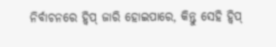ନିର୍ବାଚନରେ ହ୍ୱିପ୍ ଜାରି ହୋଇପାରେ, କିନ୍ତୁ ସେହି ହ୍ୱିପ୍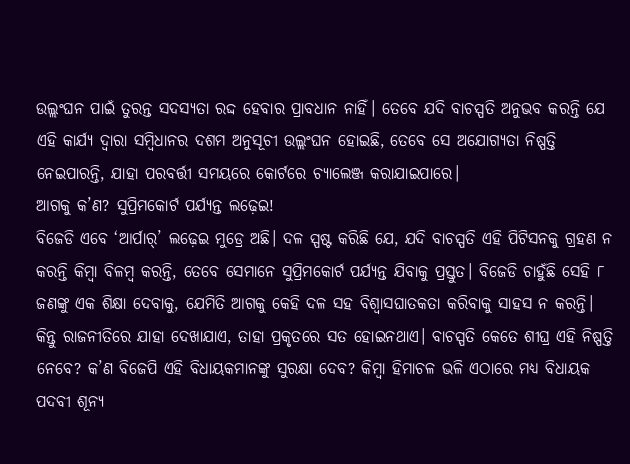ଉଲ୍ଲଂଘନ ପାଇଁ ତୁରନ୍ତ ସଦସ୍ୟତା ରଦ୍ଦ ହେବାର ପ୍ରାବଧାନ ନାହିଁ। ତେବେ ଯଦି ବାଚସ୍ପତି ଅନୁଭବ କରନ୍ତି ଯେ ଏହି କାର୍ଯ୍ୟ ଦ୍ୱାରା ସମ୍ବିଧାନର ଦଶମ ଅନୁସୂଚୀ ଉଲ୍ଲଂଘନ ହୋଇଛି, ତେବେ ସେ ଅଯୋଗ୍ୟତା ନିଷ୍ପତ୍ତି ନେଇପାରନ୍ତି, ଯାହା ପରବର୍ତ୍ତୀ ସମୟରେ କୋର୍ଟରେ ଚ୍ୟାଲେଞ୍ଜ କରାଯାଇପାରେ।
ଆଗକୁ କ’ଣ? ସୁପ୍ରିମକୋର୍ଟ ପର୍ଯ୍ୟନ୍ତ ଲଢ଼େଇ!
ବିଜେଡି ଏବେ ‘ଆର୍ପାର୍’ ଲଢ଼େଇ ମୁଡ୍ରେ ଅଛି। ଦଳ ସ୍ପଷ୍ଟ କରିଛି ଯେ, ଯଦି ବାଚସ୍ପତି ଏହି ପିଟିସନକୁ ଗ୍ରହଣ ନ କରନ୍ତି କିମ୍ବା ବିଳମ୍ବ କରନ୍ତି, ତେବେ ସେମାନେ ସୁପ୍ରିମକୋର୍ଟ ପର୍ଯ୍ୟନ୍ତ ଯିବାକୁ ପ୍ରସ୍ତୁତ। ବିଜେଡି ଚାହୁଁଛି ସେହି ୮ ଜଣଙ୍କୁ ଏକ ଶିକ୍ଷା ଦେବାକୁ, ଯେମିତି ଆଗକୁ କେହି ଦଳ ସହ ବିଶ୍ୱାସଘାତକତା କରିବାକୁ ସାହସ ନ କରନ୍ତି।
କିନ୍ତୁ ରାଜନୀତିରେ ଯାହା ଦେଖାଯାଏ, ତାହା ପ୍ରକୃତରେ ସତ ହୋଇନଥାଏ। ବାଚସ୍ପତି କେତେ ଶୀଘ୍ର ଏହି ନିଷ୍ପତ୍ତି ନେବେ? କ’ଣ ବିଜେପି ଏହି ବିଧାୟକମାନଙ୍କୁ ସୁରକ୍ଷା ଦେବ? କିମ୍ବା ହିମାଚଳ ଭଳି ଏଠାରେ ମଧ୍ୟ ବିଧାୟକ ପଦବୀ ଶୂନ୍ୟ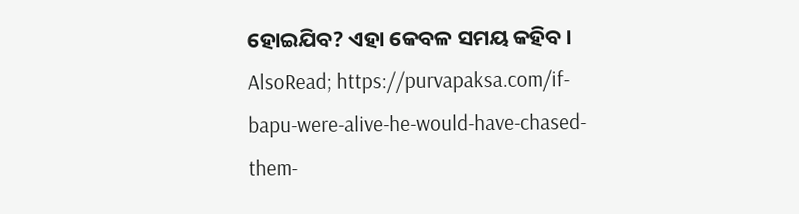ହୋଇଯିବ? ଏହା କେବଳ ସମୟ କହିବ।
AlsoRead; https://purvapaksa.com/if-bapu-were-alive-he-would-have-chased-them-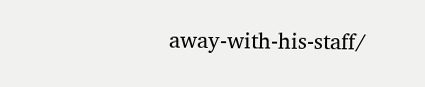away-with-his-staff/